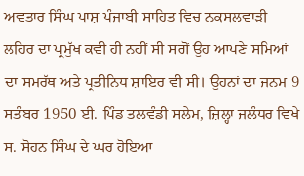ਅਵਤਾਰ ਸਿੰਘ ਪਾਸ਼ ਪੰਜਾਬੀ ਸਾਹਿਤ ਵਿਚ ਨਕਸਲਵਾੜੀ ਲਹਿਰ ਦਾ ਪ੍ਰਮੁੱਖ ਕਵੀ ਹੀ ਨਹੀਂ ਸੀ ਸਗੋਂ ਉਹ ਆਪਣੇ ਸਮਿਆਂ ਦਾ ਸਮਰੱਥ ਅਤੇ ਪ੍ਰਤੀਨਿਧ ਸ਼ਾਇਰ ਵੀ ਸੀ। ਉਹਨਾਂ ਦਾ ਜਨਮ 9 ਸਤੰਬਰ 1950 ਈ. ਪਿੰਡ ਤਲਵੰਡੀ ਸਲੇਮ, ਜ਼ਿਲ੍ਹਾ ਜਲੰਧਰ ਵਿਖੇ ਸ. ਸੋਹਨ ਸਿੰਘ ਦੇ ਘਰ ਹੋਇਆ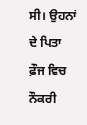ਸੀ। ਉਹਨਾਂ ਦੇ ਪਿਤਾ ਫ਼ੌਜ ਵਿਚ ਨੌਕਰੀ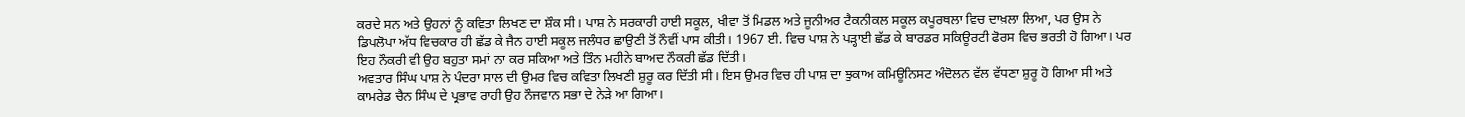ਕਰਦੇ ਸਨ ਅਤੇ ਉਹਨਾਂ ਨੂੰ ਕਵਿਤਾ ਲਿਖਣ ਦਾ ਸ਼ੌਕ ਸੀ। ਪਾਸ਼ ਨੇ ਸਰਕਾਰੀ ਹਾਈ ਸਕੂਲ, ਖੀਵਾ ਤੋਂ ਮਿਡਲ ਅਤੇ ਜੂਨੀਅਰ ਟੈਕਨੀਕਲ ਸਕੂਲ ਕਪੂਰਥਲਾ ਵਿਚ ਦਾਖ਼ਲਾ ਲਿਆ, ਪਰ ਉਸ ਨੇ ਡਿਪਲੋਪਾ ਅੱਧ ਵਿਚਕਾਰ ਹੀ ਛੱਡ ਕੇ ਜੈਨ ਹਾਈ ਸਕੂਲ ਜਲੰਧਰ ਛਾਉਣੀ ਤੋਂ ਨੌਵੀਂ ਪਾਸ ਕੀਤੀ। 1967 ਈ. ਵਿਚ ਪਾਸ਼ ਨੇ ਪੜ੍ਹਾਈ ਛੱਡ ਕੇ ਬਾਰਡਰ ਸਕਿਊਰਟੀ ਫੋਰਸ ਵਿਚ ਭਰਤੀ ਹੋ ਗਿਆ। ਪਰ ਇਹ ਨੌਕਰੀ ਵੀ ਉਹ ਬਹੁਤਾ ਸਮਾਂ ਨਾ ਕਰ ਸਕਿਆ ਅਤੇ ਤਿੰਨ ਮਹੀਨੇ ਬਾਅਦ ਨੌਕਰੀ ਛੱਡ ਦਿੱਤੀ।
ਅਵਤਾਰ ਸਿੰਘ ਪਾਸ਼ ਨੇ ਪੰਦਰਾ ਸਾਲ ਦੀ ਉਮਰ ਵਿਚ ਕਵਿਤਾ ਲਿਖਣੀ ਸ਼ੁਰੂ ਕਰ ਦਿੱਤੀ ਸੀ। ਇਸ ਉਮਰ ਵਿਚ ਹੀ ਪਾਸ਼ ਦਾ ਝੁਕਾਅ ਕਮਿਊਨਿਸਟ ਅੰਦੋਲਨ ਵੱਲ ਵੱਧਣਾ ਸ਼ੁਰੂ ਹੋ ਗਿਆ ਸੀ ਅਤੇ ਕਾਮਰੇਡ ਚੈਨ ਸਿੰਘ ਦੇ ਪ੍ਰਭਾਵ ਰਾਹੀ ਉਹ ਨੌਜਵਾਨ ਸਭਾ ਦੇ ਨੇੜੇ ਆ ਗਿਆ।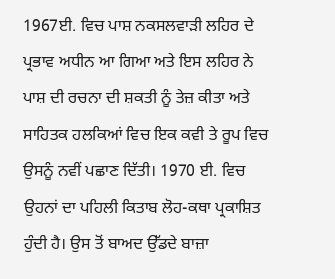1967ਈ. ਵਿਚ ਪਾਸ਼ ਨਕਸਲਵਾੜੀ ਲਹਿਰ ਦੇ ਪ੍ਰਭਾਵ ਅਧੀਨ ਆ ਗਿਆ ਅਤੇ ਇਸ ਲਹਿਰ ਨੇ ਪਾਸ਼ ਦੀ ਰਚਨਾ ਦੀ ਸ਼ਕਤੀ ਨੂੰ ਤੇਜ਼ ਕੀਤਾ ਅਤੇ ਸਾਹਿਤਕ ਹਲਕਿਆਂ ਵਿਚ ਇਕ ਕਵੀ ਤੇ ਰੂਪ ਵਿਚ ਉਸਨੂੰ ਨਵੀਂ ਪਛਾਣ ਦਿੱਤੀ। 1970 ਈ. ਵਿਚ ਉਹਨਾਂ ਦਾ ਪਹਿਲੀ ਕਿਤਾਬ ਲੋਹ-ਕਥਾ ਪ੍ਰਕਾਸ਼ਿਤ ਹੁੰਦੀ ਹੈ। ਉਸ ਤੋਂ ਬਾਅਦ ਉੱਡਦੇ ਬਾਜ਼ਾ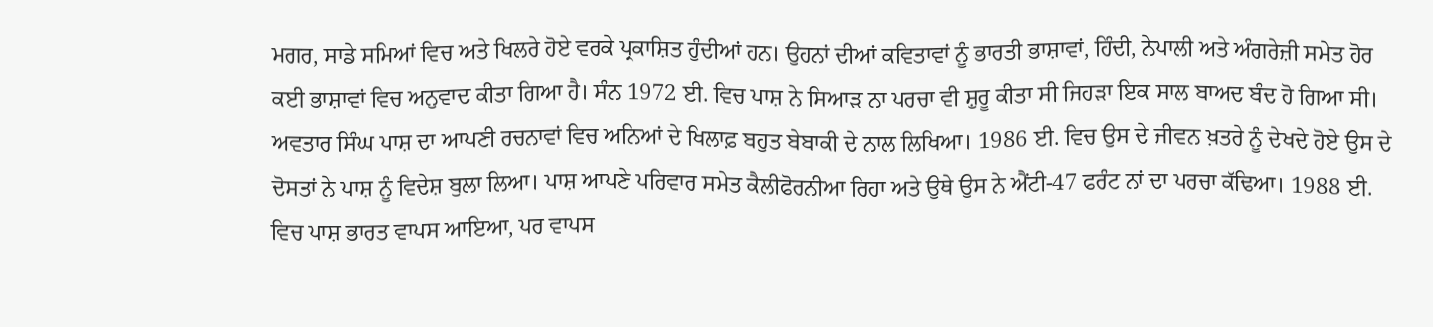ਮਗਰ, ਸਾਡੇ ਸਮਿਆਂ ਵਿਚ ਅਤੇ ਖਿਲਰੇ ਹੋਏ ਵਰਕੇ ਪ੍ਰਕਾਸ਼ਿਤ ਹੁੰਦੀਆਂ ਹਨ। ਉਹਨਾਂ ਦੀਆਂ ਕਵਿਤਾਵਾਂ ਨੂੰ ਭਾਰਤੀ ਭਾਸ਼ਾਵਾਂ, ਹਿੰਦੀ, ਨੇਪਾਲੀ ਅਤੇ ਅੰਗਰੇਜ਼ੀ ਸਮੇਤ ਹੋਰ ਕਈ ਭਾਸ਼ਾਵਾਂ ਵਿਚ ਅਨੁਵਾਦ ਕੀਤਾ ਗਿਆ ਹੈ। ਸੰਨ 1972 ਈ. ਵਿਚ ਪਾਸ਼ ਨੇ ਸਿਆੜ ਨਾ ਪਰਚਾ ਵੀ ਸ਼ੁਰੂ ਕੀਤਾ ਸੀ ਜਿਹੜਾ ਇਕ ਸਾਲ ਬਾਅਦ ਬੰਦ ਹੋ ਗਿਆ ਸੀ।
ਅਵਤਾਰ ਸਿੰਘ ਪਾਸ਼ ਦਾ ਆਪਣੀ ਰਚਨਾਵਾਂ ਵਿਚ ਅਨਿਆਂ ਦੇ ਖਿਲਾਫ਼ ਬਹੁਤ ਬੇਬਾਕੀ ਦੇ ਨਾਲ ਲਿਖਿਆ। 1986 ਈ. ਵਿਚ ਉਸ ਦੇ ਜੀਵਨ ਖ਼ਤਰੇ ਨੂੰ ਦੇਖਦੇ ਹੋਏ ਉਸ ਦੇ ਦੋਸਤਾਂ ਨੇ ਪਾਸ਼ ਨੂੰ ਵਿਦੇਸ਼ ਬੁਲਾ ਲਿਆ। ਪਾਸ਼ ਆਪਣੇ ਪਰਿਵਾਰ ਸਮੇਤ ਕੈਲੀਫੋਰਨੀਆ ਰਿਹਾ ਅਤੇ ਉਥੇ ਉਸ ਨੇ ਐਂਟੀ-47 ਫਰੰਟ ਨਾਂ ਦਾ ਪਰਚਾ ਕੱਢਿਆ। 1988 ਈ. ਵਿਚ ਪਾਸ਼ ਭਾਰਤ ਵਾਪਸ ਆਇਆ, ਪਰ ਵਾਪਸ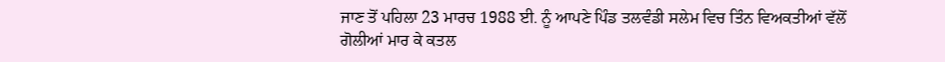ਜਾਣ ਤੋਂ ਪਹਿਲਾ 23 ਮਾਰਚ 1988 ਈ. ਨੂੰ ਆਪਣੇ ਪਿੰਡ ਤਲਵੰਡੀ ਸਲੇਮ ਵਿਚ ਤਿੰਨ ਵਿਅਕਤੀਆਂ ਵੱਲੋਂ ਗੋਲੀਆਂ ਮਾਰ ਕੇ ਕਤਲ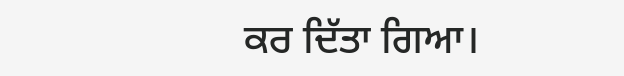ਕਰ ਦਿੱਤਾ ਗਿਆ।